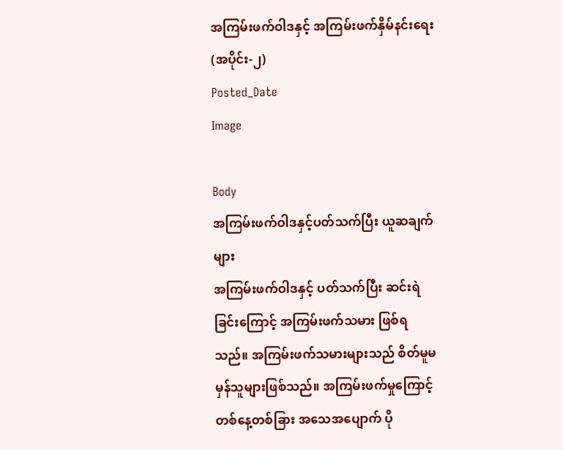အကြမ်းဖက်ဝါဒနှင့် အကြမ်းဖက်နှိမ်နင်းရေး (အပိုင်း-၂)
Posted_Date
Image

Body
အကြမ်းဖက်ဝါဒနှင့်ပတ်သက်ပြီး ယူဆချက်များ
အကြမ်းဖက်ဝါဒနှင့် ပတ်သက်ပြီး ဆင်းရဲခြင်းကြောင့် အကြမ်းဖက်သမား ဖြစ်ရသည်။ အကြမ်းဖက်သမားများသည် စိတ်မူမမှန်သူများဖြစ်သည်။ အကြမ်းဖက်မှုကြောင့် တစ်နေ့တစ်ခြား အသေအပျောက် ပို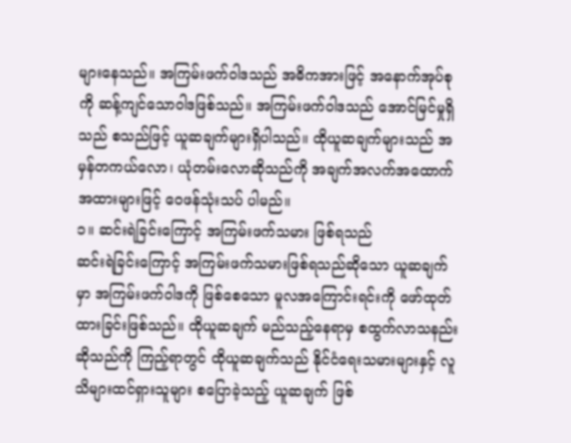များနေသည်။ အကြမ်းဖက်ဝါဒသည် အဓိကအားဖြင့် အနောက်အုပ်စုကို ဆန့်ကျင်သောဝါဒဖြစ်သည်။ အကြမ်းဖက်ဝါဒသည် အောင်မြင်မှုရှိသည် စသည်ဖြင့် ယူဆချက်များရှိပါသည်။ ထိုယူဆချက်များသည် အမှန်တကယ်လော၊ ယုံတမ်းလောဆိုသည်ကို အချက်အလက်အထောက်အထားများဖြင့် ဝေဖန်သုံးသပ် ပါမည်။
၁။ ဆင်းရဲခြင်းကြောင့် အကြမ်းဖက်သမား ဖြစ်ရသည်
ဆင်းရဲခြင်းကြောင့် အကြမ်းဖက်သမားဖြစ်ရသည်ဆိုသော ယူဆချက်မှာ အကြမ်းဖက်ဝါဒကို ဖြစ်စေသော မူလအကြောင်းရင်းကို ဖော်ထုတ်ထားခြင်းဖြစ်သည်။ ထိုယူဆချက် မည်သည့်နေရာမှ စထွက်လာသနည်း ဆိုသည်ကို ကြည့်ရာတွင် ထိုယူဆချက်သည် နိုင်ငံရေးသမားများနှင့် လူသိများထင်ရှားသူများ စပြောခဲ့သည့် ယူဆချက် ဖြစ်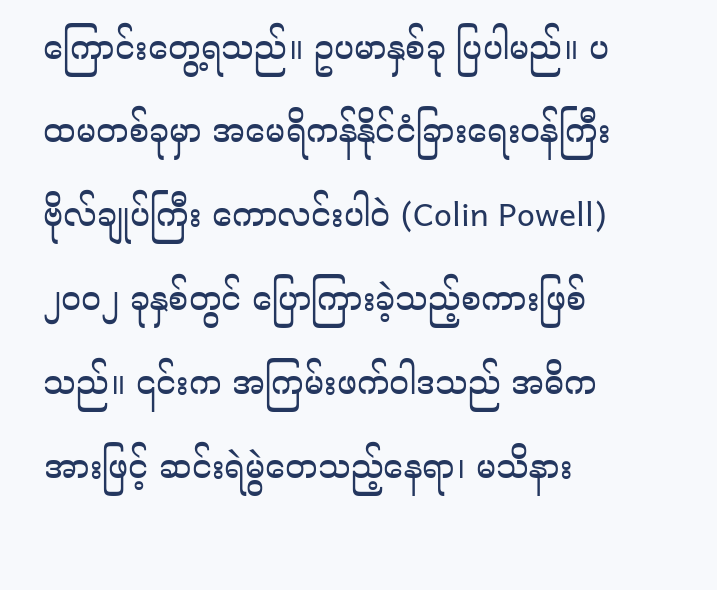ကြောင်းတွေ့ရသည်။ ဥပမာနှစ်ခု ပြပါမည်။ ပထမတစ်ခုမှာ အမေရိကန်နိုင်ငံခြားရေးဝန်ကြီး ဗိုလ်ချုပ်ကြီး ကောလင်းပါဝဲ (Colin Powell) ၂၀၀၂ ခုနှစ်တွင် ပြောကြားခဲ့သည့်စကားဖြစ်သည်။ ၎င်းက အကြမ်းဖက်ဝါဒသည် အဓိကအားဖြင့် ဆင်းရဲမွဲတေသည့်နေရာ၊ မသိနား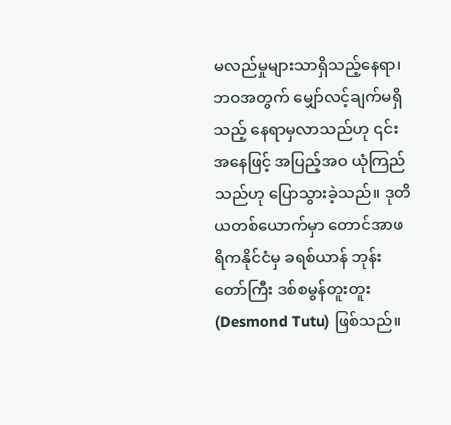မလည်မှုများသာရှိသည့်နေရာ၊ ဘဝအတွက် မျှော်လင့်ချက်မရှိသည့် နေရာမှလာသည်ဟု ၎င်းအနေဖြင့် အပြည့်အဝ ယုံကြည်သည်ဟု ပြောသွားခဲ့သည်။ ဒုတိယတစ်ယောက်မှာ တောင်အာဖရိကနိုင်ငံမှ ခရစ်ယာန် ဘုန်းတော်ကြီး ဒစ်စမွန်တူးတူး (Desmond Tutu) ဖြစ်သည်။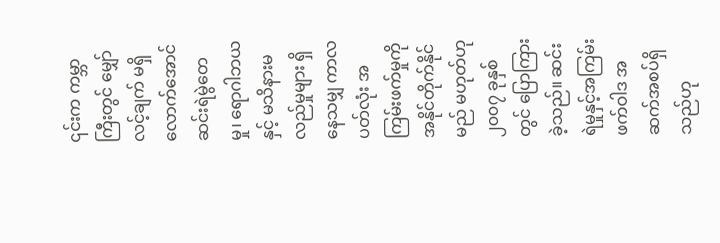၎င်းက ကမ္ဘာကြီးတွင် မျှော်လင့်ချက် မရှိလောက်အောင် ဆင်းရဲမွဲတေမှု၊ ရောဂါဘယနှင့် မသိနားမလည်မှုများ ရှိနေသမျှ ကာလပတ်လုံး အကြမ်းဖက်မှုကို အနိုင်တိုက်နိုင်မည် မဟုတ်ဟု ၂၀၀၇ ခုနှစ်တွင် ပြောကြားခဲ့သည်။ ဆင်းရဲမှုနှင့်အကြမ်းဖက်ဝါဒ အဆက်အစပ်ရှိသည်ဟု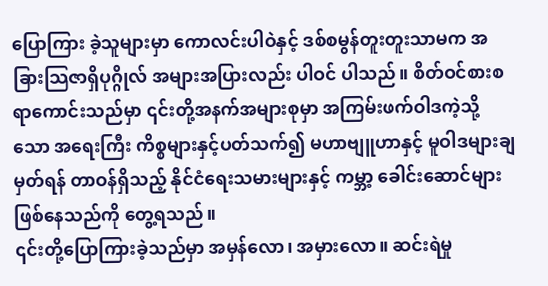ပြောကြား ခဲ့သူများမှာ ကောလင်းပါဝဲနှင့် ဒစ်စမွန်တူးတူးသာမက အခြားသြဇာရှိပုဂ္ဂိုလ် အများအပြားလည်း ပါဝင် ပါသည်။ စိတ်ဝင်စားစရာကောင်းသည်မှာ ၎င်းတို့အနက်အများစုမှာ အကြမ်းဖက်ဝါဒကဲ့သို့သော အရေးကြီး ကိစ္စများနှင့်ပတ်သက်၍ မဟာဗျူဟာနှင့် မူဝါဒများချမှတ်ရန် တာဝန်ရှိသည့် နိုင်ငံရေးသမားများနှင့် ကမ္ဘာ့ ခေါင်းဆောင်များ ဖြစ်နေသည်ကို တွေ့ရသည်။
၎င်းတို့ပြောကြားခဲ့သည်မှာ အမှန်လော၊ အမှားလော။ ဆင်းရဲမှု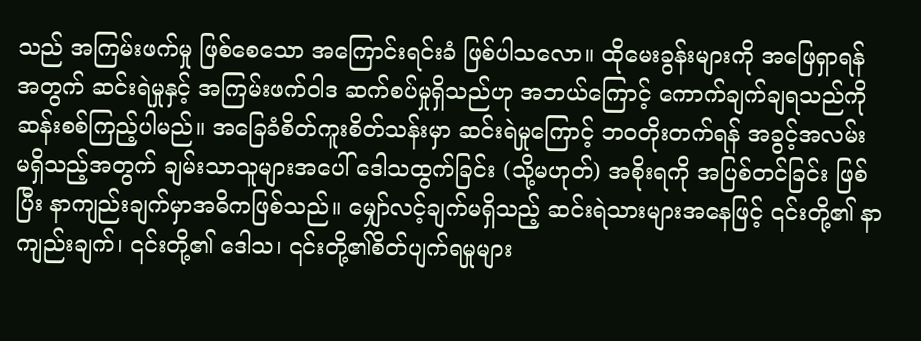သည် အကြမ်းဖက်မှု ဖြစ်စေသော အကြောင်းရင်းခံ ဖြစ်ပါသလော။ ထိုမေးခွန်းများကို အဖြေရှာရန်အတွက် ဆင်းရဲမှုနှင့် အကြမ်းဖက်ဝါဒ ဆက်စပ်မှုရှိသည်ဟု အဘယ်ကြောင့် ကောက်ချက်ချရသည်ကို ဆန်းစစ်ကြည့်ပါမည်။ အခြေခံစိတ်ကူးစိတ်သန်းမှာ ဆင်းရဲမှုကြောင့် ဘဝတိုးတက်ရန် အခွင့်အလမ်း မရှိသည့်အတွက် ချမ်းသာသူများအပေါ် ဒေါသထွက်ခြင်း (သို့မဟုတ်) အစိုးရကို အပြစ်တင်ခြင်း ဖြစ်ပြီး နာကျည်းချက်မှာအဓိကဖြစ်သည်။ မျှော်လင့်ချက်မရှိသည့် ဆင်းရဲသားများအနေဖြင့် ၎င်းတို့၏ နာကျည်းချက်၊ ၎င်းတို့၏ ဒေါသ၊ ၎င်းတို့၏စိတ်ပျက်ရမှုများ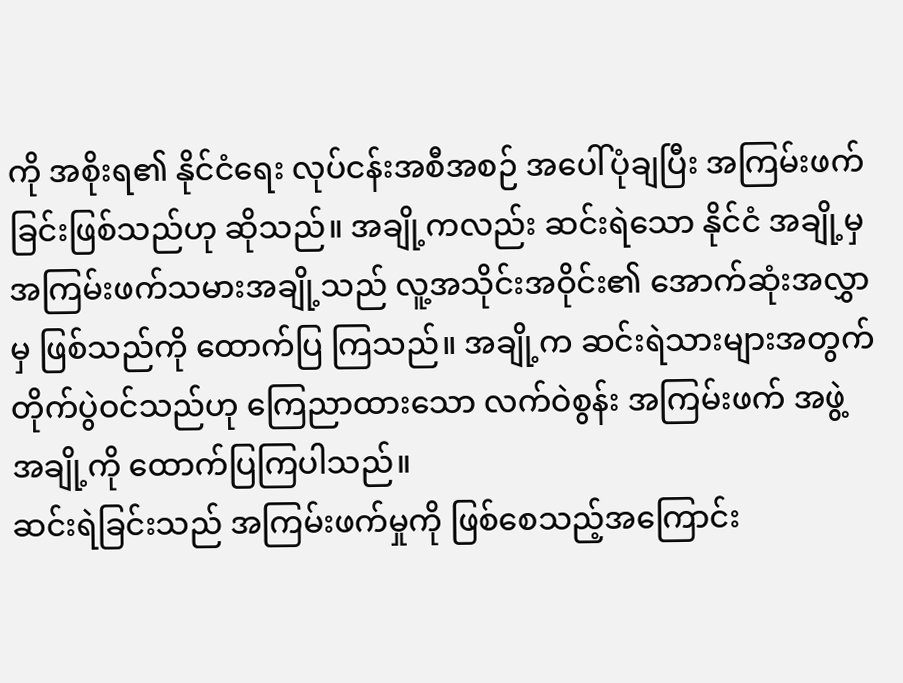ကို အစိုးရ၏ နိုင်ငံရေး လုပ်ငန်းအစီအစဉ် အပေါ်ပုံချပြီး အကြမ်းဖက်ခြင်းဖြစ်သည်ဟု ဆိုသည်။ အချို့ကလည်း ဆင်းရဲသော နိုင်ငံ အချို့မှ အကြမ်းဖက်သမားအချို့သည် လူ့အသိုင်းအဝိုင်း၏ အောက်ဆုံးအလွှာမှ ဖြစ်သည်ကို ထောက်ပြ ကြသည်။ အချို့က ဆင်းရဲသားများအတွက် တိုက်ပွဲဝင်သည်ဟု ကြေညာထားသော လက်ဝဲစွန်း အကြမ်းဖက် အဖွဲ့အချို့ကို ထောက်ပြကြပါသည်။
ဆင်းရဲခြင်းသည် အကြမ်းဖက်မှုကို ဖြစ်စေသည့်အကြောင်း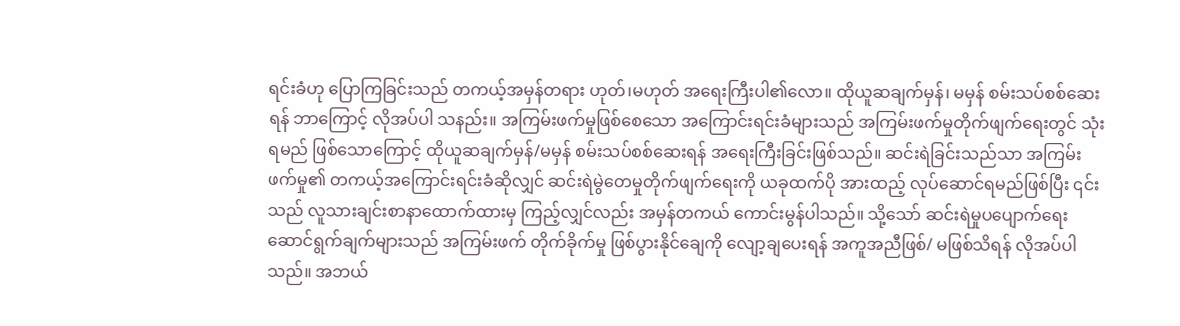ရင်းခံဟု ပြောကြခြင်းသည် တကယ့်အမှန်တရား ဟုတ်၊မဟုတ် အရေးကြီးပါ၏လော။ ထိုယူဆချက်မှန်၊ မမှန် စမ်းသပ်စစ်ဆေးရန် ဘာကြောင့် လိုအပ်ပါ သနည်း။ အကြမ်းဖက်မှုဖြစ်စေသော အကြောင်းရင်းခံများသည် အကြမ်းဖက်မှုတိုက်ဖျက်ရေးတွင် သုံးရမည် ဖြစ်သောကြောင့် ထိုယူဆချက်မှန်/မမှန် စမ်းသပ်စစ်ဆေးရန် အရေးကြီးခြင်းဖြစ်သည်။ ဆင်းရဲခြင်းသည်သာ အကြမ်းဖက်မှု၏ တကယ့်အကြောင်းရင်းခံဆိုလျှင် ဆင်းရဲမွဲတေမှုတိုက်ဖျက်ရေးကို ယခုထက်ပို အားထည့် လုပ်ဆောင်ရမည်ဖြစ်ပြီး ၎င်းသည် လူသားချင်းစာနာထောက်ထားမှ ကြည့်လျှင်လည်း အမှန်တကယ် ကောင်းမွန်ပါသည်။ သို့သော် ဆင်းရဲမှုပပျောက်ရေးဆောင်ရွက်ချက်များသည် အကြမ်းဖက် တိုက်ခိုက်မှု ဖြစ်ပွားနိုင်ချေကို လျော့ချပေးရန် အကူအညီဖြစ်/ မဖြစ်သိရန် လိုအပ်ပါသည်။ အဘယ်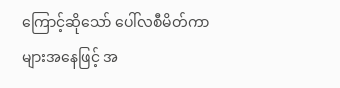ကြောင့်ဆိုသော် ပေါ်လစီမိတ်ကာများအနေဖြင့် အ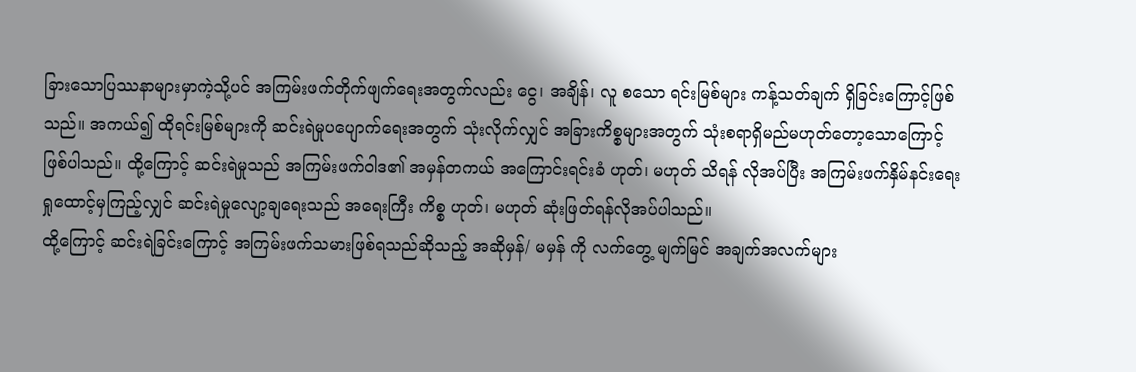ခြားသောပြဿနာများမှာကဲ့သို့ပင် အကြမ်းဖက်တိုက်ဖျက်ရေးအတွက်လည်း ငွေ၊ အချိန်၊ လူ စသော ရင်းမြစ်များ ကန့်သတ်ချက် ရှိခြင်းကြောင့်ဖြစ်သည်။ အကယ်၍ ထိုရင်းမြစ်များကို ဆင်းရဲမှုပပျောက်ရေးအတွက် သုံးလိုက်လျှင် အခြားကိစ္စများအတွက် သုံးစရာရှိမည်မဟုတ်တော့သောကြောင့် ဖြစ်ပါသည်။ ထို့ကြောင့် ဆင်းရဲမှုသည် အကြမ်းဖက်ဝါဒ၏ အမှန်တကယ် အကြောင်းရင်းခံ ဟုတ်၊ မဟုတ် သိရန် လိုအပ်ပြီး အကြမ်းဖက်နှိမ်နင်းရေးရှုထောင့်မှကြည့်လျှင် ဆင်းရဲမှုလျော့ချရေးသည် အရေးကြီး ကိစ္စ ဟုတ်၊ မဟုတ် ဆုံးဖြတ်ရန်လိုအပ်ပါသည်။
ထို့ကြောင့် ဆင်းရဲခြင်းကြောင့် အကြမ်းဖက်သမားဖြစ်ရသည်ဆိုသည့် အဆိုမှန်/ မမှန် ကို လက်တွေ့ မျက်မြင် အချက်အလက်များ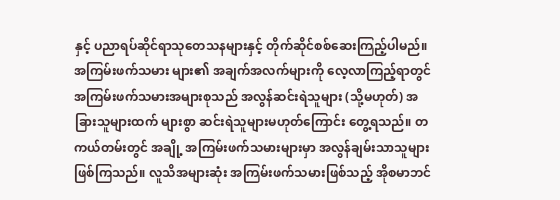နှင့် ပညာရပ်ဆိုင်ရာသုတေသနများနှင့် တိုက်ဆိုင်စစ်ဆေးကြည့်ပါမည်။ အကြမ်းဖက်သမား များ၏ အချက်အလက်များကို လေ့လာကြည့်ရာတွင် အကြမ်းဖက်သမားအများစုသည် အလွန်ဆင်းရဲသူများ (သို့မဟုတ်) အခြားသူများထက် များစွာ ဆင်းရဲသူများမဟုတ်ကြောင်း တွေ့ရသည်။ တကယ်တမ်းတွင် အချို့ အကြမ်းဖက်သမားများမှာ အလွန်ချမ်းသာသူများ ဖြစ်ကြသည်။ လူသိအများဆုံး အကြမ်းဖက်သမားဖြစ်သည့် အိုစမာဘင်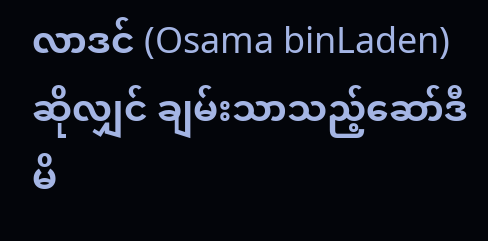လာဒင် (Osama binLaden) ဆိုလျှင် ချမ်းသာသည့်ဆော်ဒီမိ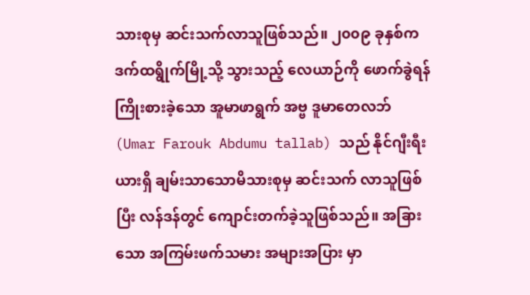သားစုမှ ဆင်းသက်လာသူဖြစ်သည်။ ၂၀၀၉ ခုနှစ်က ဒက်ထရွိုက်မြို့သို့ သွားသည့် လေယာဉ်ကို ဖောက်ခွဲရန် ကြိုးစားခဲ့သော အူမာဖာရွက် အဗ္ဗ ဒူမာတေလဘ် (Umar Farouk Abdumu tallab) သည် နိုင်ဂျီးရီးယားရှိ ချမ်းသာသောမိသားစုမှ ဆင်းသက် လာသူဖြစ်ပြီး လန်ဒန်တွင် ကျောင်းတက်ခဲ့သူဖြစ်သည်။ အခြားသော အကြမ်းဖက်သမား အများအပြား မှာ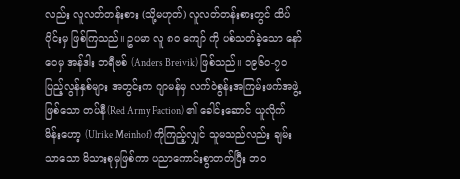လည်း လူလတ်တန်းစား (သို့မဟုတ်) လူလတ်တန်းစားတွင် ထိပ်ပိုင်းမှ ဖြစ်ကြသည်။ ဥပမာ လူ ၈၀ ကျော် ကို ပစ်သတ်ခဲ့သော နော်ဝေမှ အန်ဒါး ဘရီဗစ် (Anders Breivik) ဖြစ်သည်။ ၁၉၆၀-၇၀ ပြည့်လွန်နှစ်များ အတွင်းက ဂျာမန်မှ လက်ဝဲစွန်းအကြမ်းဖက်အဖွဲ့ ဖြစ်သော တပ်နီ(Red Army Faction) ၏ ခေါင်းဆောင် ယူလိုက် မိန်းဟော့ (Ulrike Meinhof) ကိုကြည့်လျှင် သူမသည်လည်း ချမ်းသာသော မိသားစုမှဖြစ်ကာ ပညာကောင်းစွာတတ်ပြီး ဘဝ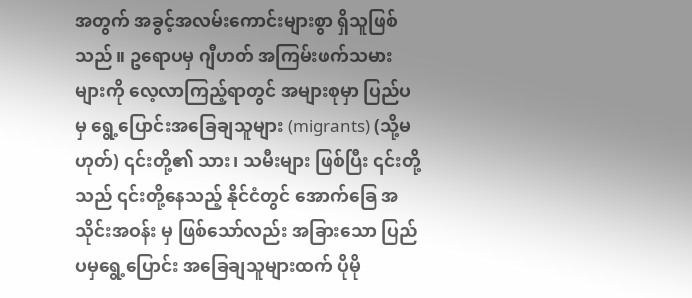အတွက် အခွင့်အလမ်းကောင်းများစွာ ရှိသူဖြစ်သည်။ ဥရောပမှ ဂျီဟတ် အကြမ်းဖက်သမားများကို လေ့လာကြည့်ရာတွင် အများစုမှာ ပြည်ပမှ ရွေ့ပြောင်းအခြေချသူများ (migrants) (သို့မဟုတ်) ၎င်းတို့၏ သား၊ သမီးများ ဖြစ်ပြီး ၎င်းတို့သည် ၎င်းတို့နေသည့် နိုင်ငံတွင် အောက်ခြေ အသိုင်းအဝန်း မှ ဖြစ်သော်လည်း အခြားသော ပြည်ပမှရွေ့ပြောင်း အခြေချသူများထက် ပိုမို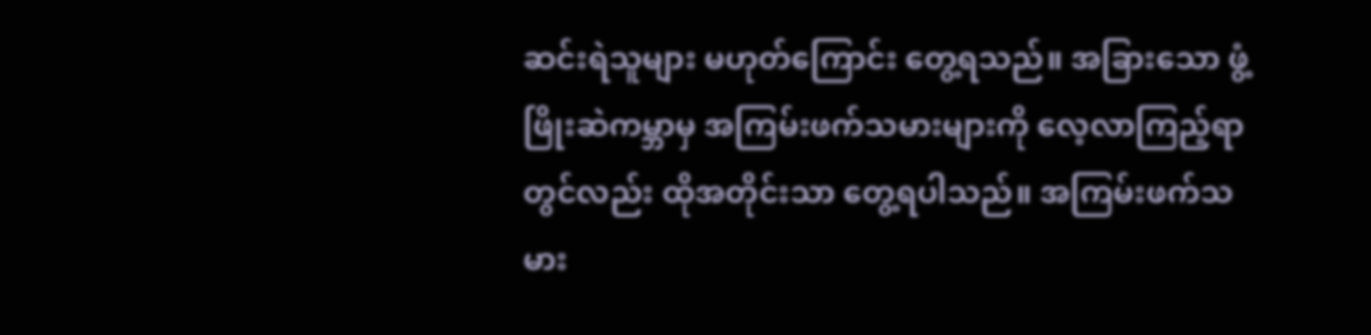ဆင်းရဲသူများ မဟုတ်ကြောင်း တွေ့ရသည်။ အခြားသော ဖွံ့ဖြိုးဆဲကမ္ဘာမှ အကြမ်းဖက်သမားများကို လေ့လာကြည့်ရာတွင်လည်း ထိုအတိုင်းသာ တွေ့ရပါသည်။ အကြမ်းဖက်သမား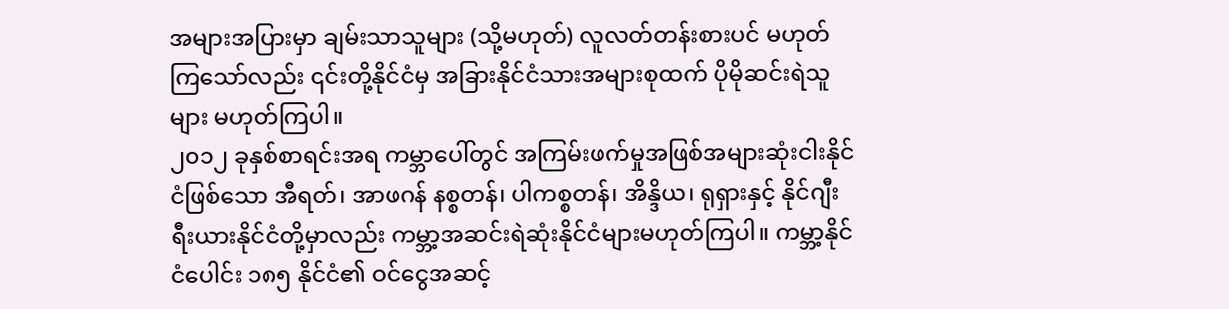အများအပြားမှာ ချမ်းသာသူများ (သို့မဟုတ်) လူလတ်တန်းစားပင် မဟုတ်ကြသော်လည်း ၎င်းတို့နိုင်ငံမှ အခြားနိုင်ငံသားအများစုထက် ပိုမိုဆင်းရဲသူများ မဟုတ်ကြပါ။
၂၀၁၂ ခုနှစ်စာရင်းအရ ကမ္ဘာပေါ်တွင် အကြမ်းဖက်မှုအဖြစ်အများဆုံးငါးနိုင်ငံဖြစ်သော အီရတ်၊ အာဖဂန် နစ္စတန်၊ ပါကစ္စတန်၊ အိန္ဒိယ၊ ရုရှားနှင့် နိုင်ဂျီးရီးယားနိုင်ငံတို့မှာလည်း ကမ္ဘာ့အဆင်းရဲဆုံးနိုင်ငံများမဟုတ်ကြပါ။ ကမ္ဘာ့နိုင်ငံပေါင်း ၁၈၅ နိုင်ငံ၏ ဝင်ငွေအဆင့်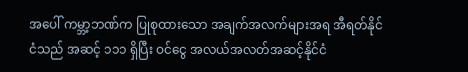အပေါ် ကမ္ဘာ့ဘဏ်က ပြုစုထားသော အချက်အလက်များအရ အီရတ်နိုင်ငံသည် အဆင့် ၁၁၁ ရှိပြီး ဝင်ငွေ အလယ်အလတ်အဆင့်နိုင်ငံ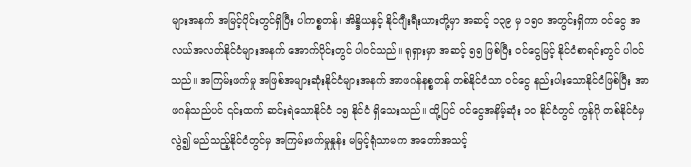များအနက် အမြင့်ပိုင်းတွင်ရှိပြီး ပါကစ္စတန်၊ အိန္ဒိယနှင့် နိုင်ဂျီးရီးယားတို့မှာ အဆင့် ၁၃၉ မှ ၁၅၀ အတွင်းရှိကာ ဝင်ငွေ အလယ်အလတ်နိုင်ငံများအနက် အောက်ပိုင်းတွင် ပါဝင်သည်။ ရုရှားမှာ အဆင့် ၅၅ ဖြစ်ပြီး ဝင်ငွေမြင့် နိုင်ငံစာရင်းတွင် ပါဝင်သည်။ အကြမ်းဖက်မှု အဖြစ်အများဆုံးနိုင်ငံများအနက် အာဖဂန်နစ္စတန် တစ်နိုင်ငံသာ ဝင်ငွေ နည်းပါးသောနိုင်ငံဖြစ်ပြီး အာဖဂန်သည်ပင် ၎င်းထက် ဆင်းရဲသောနိုင်ငံ ၁၅ နိုင်ငံ ရှိသေးသည်။ ထို့ပြင် ဝင်ငွေအနိမ့်ဆုံး ၁၀ နိုင်ငံတွင် ကွန်ဂို တစ်နိုင်ငံမှလွဲ၍ မည်သည့်နိုင်ငံတွင်မှ အကြမ်းဖက်မှုနှုန်း မမြင့်ရုံသာမက အတော်အသင့်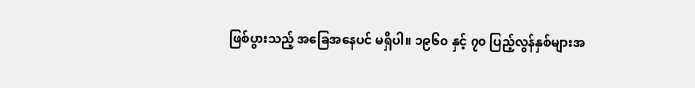ဖြစ်ပွားသည့် အခြေအနေပင် မရှိပါ။ ၁၉၆၀ နှင့် ၇၀ ပြည့်လွန်နှစ်များအ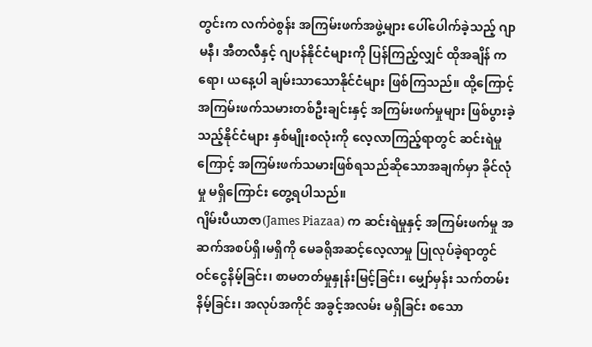တွင်းက လက်ဝဲစွန်း အကြမ်းဖက်အဖွဲ့များ ပေါ်ပေါက်ခဲ့သည့် ဂျာမနီ၊ အီတလီနှင့် ဂျပန်နိုင်ငံများကို ပြန်ကြည့်လျှင် ထိုအချိန် ကရော၊ ယနေ့ပါ ချမ်းသာသောနိုင်ငံများ ဖြစ်ကြသည်။ ထို့ကြောင့် အကြမ်းဖက်သမားတစ်ဦးချင်းနှင့် အကြမ်းဖက်မှုများ ဖြစ်ပွားခဲ့သည့်နိုင်ငံများ နှစ်မျိုးစလုံးကို လေ့လာကြည့်ရာတွင် ဆင်းရဲမှုကြောင့် အကြမ်းဖက်သမားဖြစ်ရသည်ဆိုသောအချက်မှာ ခိုင်လုံမှု မရှိကြောင်း တွေ့ရပါသည်။
ဂျိမ်းပီယာဇာ(James Piazaa) က ဆင်းရဲမှုနှင့် အကြမ်းဖက်မှု အဆက်အစပ်ရှိ၊မရှိကို မေခရိုအဆင့်လေ့လာမှု ပြုလုပ်ခဲ့ရာတွင် ဝင်ငွေနိမ့်ခြင်း၊ စာမတတ်မှုနှုန်းမြင့်ခြင်း၊ မျှော်မှန်း သက်တမ်းနိမ့်ခြင်း၊ အလုပ်အကိုင် အခွင့်အလမ်း မရှိခြင်း စသော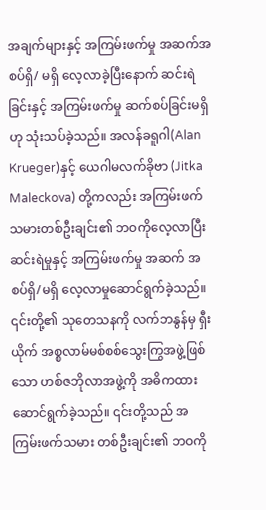အချက်များနှင့် အကြမ်းဖက်မှု အဆက်အစပ်ရှိ/ မရှိ လေ့လာခဲ့ပြီးနောက် ဆင်းရဲခြင်းနှင့် အကြမ်းဖက်မှု ဆက်စပ်ခြင်းမရှိဟု သုံးသပ်ခဲ့သည်။ အလန်ခရူဂါ(Alan Krueger)နှင့် ယေဂါမလက်ခိုဗာ (Jitka Maleckova) တို့ကလည်း အကြမ်းဖက်သမားတစ်ဦးချင်း၏ ဘဝကိုလေ့လာပြီး ဆင်းရဲမှုနှင့် အကြမ်းဖက်မှု အဆက် အစပ်ရှိ/မရှိ လေ့လာမှုဆောင်ရွက်ခဲ့သည်။ ၎င်းတို့၏ သုတေသနကို လက်ဘနွန်မှ ရှီးယိုက် အစ္စလာမ်မစ်စစ်သွေးကြွအဖွဲ့ဖြစ်သော ဟစ်ဇဘိုလာအဖွဲ့ကို အဓိကထား ဆောင်ရွက်ခဲ့သည်။ ၎င်းတို့သည် အကြမ်းဖက်သမား တစ်ဦးချင်း၏ ဘဝကို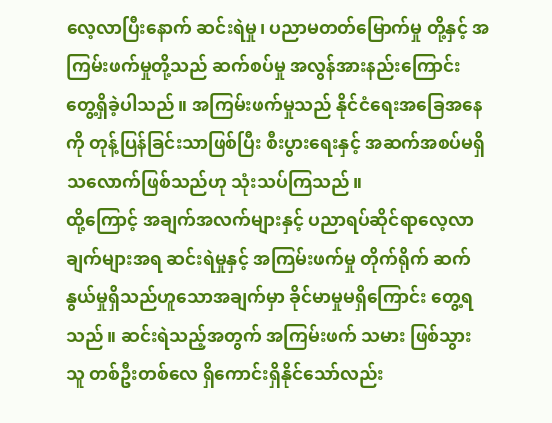လေ့လာပြီးနောက် ဆင်းရဲမှု၊ ပညာမတတ်မြောက်မှု တို့နှင့် အကြမ်းဖက်မှုတို့သည် ဆက်စပ်မှု အလွန်အားနည်းကြောင်း တွေ့ရှိခဲ့ပါသည်။ အကြမ်းဖက်မှုသည် နိုင်ငံရေးအခြေအနေကို တုန့်ပြန်ခြင်းသာဖြစ်ပြီး စီးပွားရေးနှင့် အဆက်အစပ်မရှိသလောက်ဖြစ်သည်ဟု သုံးသပ်ကြသည်။
ထို့ကြောင့် အချက်အလက်များနှင့် ပညာရပ်ဆိုင်ရာလေ့လာချက်များအရ ဆင်းရဲမှုနှင့် အကြမ်းဖက်မှု တိုက်ရိုက် ဆက်နွယ်မှုရှိသည်ဟူသောအချက်မှာ ခိုင်မာမှုမရှိကြောင်း တွေ့ရသည်။ ဆင်းရဲသည့်အတွက် အကြမ်းဖက် သမား ဖြစ်သွားသူ တစ်ဦးတစ်လေ ရှိကောင်းရှိနိုင်သော်လည်း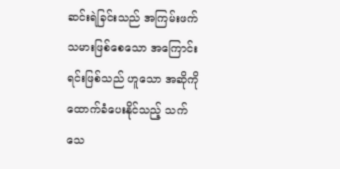ဆင်းရဲခြင်းသည် အကြမ်းဖက်သမားဖြစ်စေသော အကြောင်းရင်းဖြစ်သည် ဟူသော အဆိုကို ထောက်ခံပေးနိုင်သည့် သက်သေ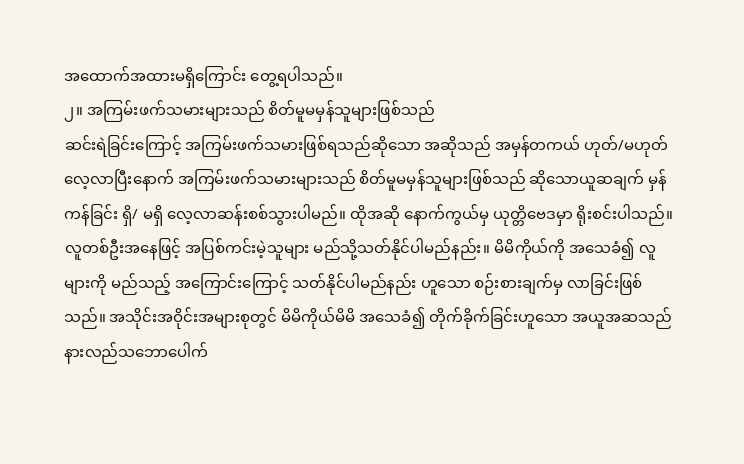အထောက်အထားမရှိကြောင်း တွေ့ရပါသည်။
၂။ အကြမ်းဖက်သမားများသည် စိတ်မူမမှန်သူများဖြစ်သည်
ဆင်းရဲခြင်းကြောင့် အကြမ်းဖက်သမားဖြစ်ရသည်ဆိုသော အဆိုသည် အမှန်တကယ် ဟုတ်/မဟုတ် လေ့လာပြီးနောက် အကြမ်းဖက်သမားများသည် စိတ်မူမမှန်သူများဖြစ်သည် ဆိုသောယူဆချက် မှန်ကန်ခြင်း ရှိ/ မရှိ လေ့လာဆန်းစစ်သွားပါမည်။ ထိုအဆို နောက်ကွယ်မှ ယုတ္တိဗေဒမှာ ရိုးစင်းပါသည်။ လူတစ်ဦးအနေဖြင့် အပြစ်ကင်းမဲ့သူများ မည်သို့သတ်နိုင်ပါမည်နည်း။ မိမိကိုယ်ကို အသေခံ၍ လူများကို မည်သည့် အကြောင်းကြောင့် သတ်နိုင်ပါမည်နည်း ဟူသော စဉ်းစားချက်မှ လာခြင်းဖြစ်သည်။ အသိုင်းအဝိုင်းအများစုတွင် မိမိကိုယ်မိမိ အသေခံ၍ တိုက်ခိုက်ခြင်းဟူသော အယူအဆသည် နားလည်သဘောပေါက်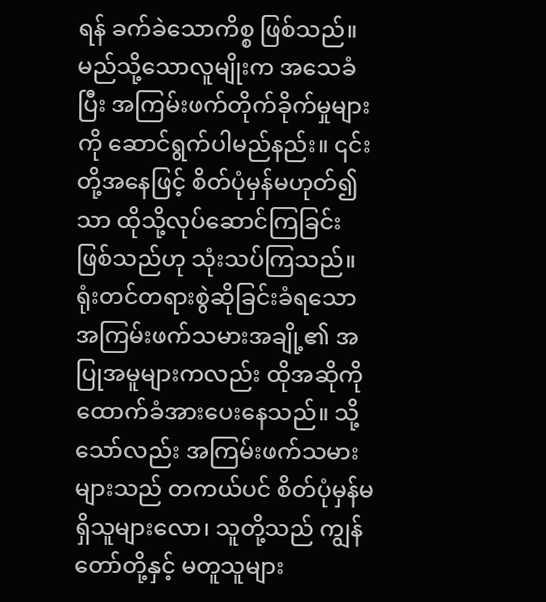ရန် ခက်ခဲသောကိစ္စ ဖြစ်သည်။ မည်သို့သောလူမျိုးက အသေခံပြီး အကြမ်းဖက်တိုက်ခိုက်မှုများကို ဆောင်ရွက်ပါမည်နည်း။ ၎င်းတို့အနေဖြင့် စိတ်ပုံမှန်မဟုတ်၍သာ ထိုသို့လုပ်ဆောင်ကြခြင်း ဖြစ်သည်ဟု သုံးသပ်ကြသည်။ ရုံးတင်တရားစွဲဆိုခြင်းခံရသော အကြမ်းဖက်သမားအချို့၏ အပြုအမူများကလည်း ထိုအဆိုကို ထောက်ခံအားပေးနေသည်။ သို့သော်လည်း အကြမ်းဖက်သမားများသည် တကယ်ပင် စိတ်ပုံမှန်မရှိသူများလော၊ သူတို့သည် ကျွန်တော်တို့နှင့် မတူသူများ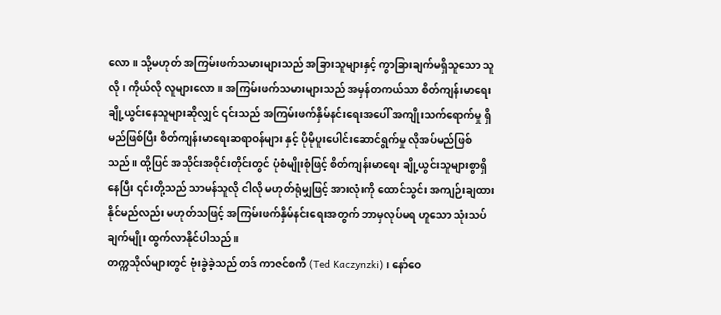လော။ သို့မဟုတ် အကြမ်းဖက်သမားများသည် အခြားသူများနှင့် ကွာခြားချက်မရှိသူသော သူလို၊ ကိုယ်လို လူများလော။ အကြမ်းဖက်သမားများသည် အမှန်တကယ်သာ စိတ်ကျန်းမာရေး ချို့ယွင်းနေသူများဆိုလျှင် ၎င်းသည် အကြမ်းဖက်နှိမ်နင်းရေးအပေါ် အကျိုးသက်ရောက်မှု ရှိမည်ဖြစ်ပြီး စိတ်ကျန်းမာရေးဆရာဝန်များ နှင့် ပိုမိုပူးပေါင်းဆောင်ရွက်မှု လိုအပ်မည်ဖြစ်သည်။ ထို့ပြင် အသိုင်းအဝိုင်းတိုင်းတွင် ပုံစံမျိုးစုံဖြင့် စိတ်ကျန်းမာရေး ချို့ယွင်းသူများစွာရှိနေပြီး ၎င်းတို့သည် သာမန်သူလို ငါလို မဟုတ်ရုံမျှဖြင့် အားလုံးကို ထောင်သွင်း အကျဉ်းချထားနိုင်မည်လည်း မဟုတ်သဖြင့် အကြမ်းဖက်နှိမ်နင်းရေးအတွက် ဘာမှလုပ်မရ ဟူသော သုံးသပ်ချက်မျိုး ထွက်လာနိုင်ပါသည်။
တက္ကသိုလ်များတွင် ဗုံးခွဲခဲ့သည် တဒ် ကာဇင်စကီ (Ted Kaczynzki)၊ နော်ဝေ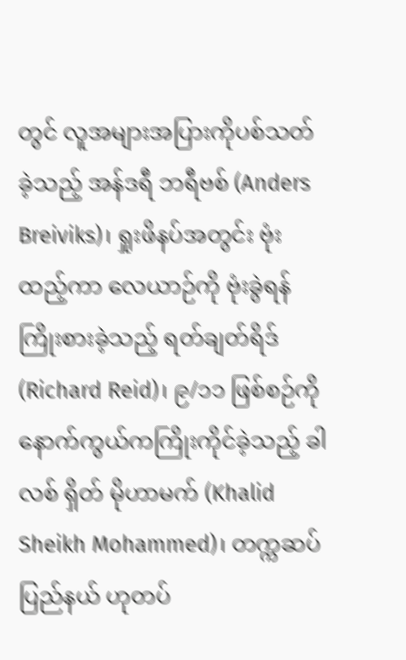တွင် လူအများအပြားကိုပစ်သတ်ခဲ့သည့် အန်ဒရီ ဘရီဗစ် (Anders Breiviks)၊ ရှုးဖိနပ်အတွင်း ဗုံးထည့်ကာ လေယာဉ်ကို ဗုံးခွဲရန် ကြိုးစားခဲ့သည့် ရတ်ချတ်ရိဒ်(Richard Reid)၊ ၉/၁၁ ဖြစ်စဉ်ကို နောက်ကွယ်ကကြိုးကိုင်ခဲ့သည့် ခါလစ် ရှိတ် မိုဟာမက် (Khalid Sheikh Mohammed)၊ တက္ကဆပ်ပြည်နယ် ဟုတပ်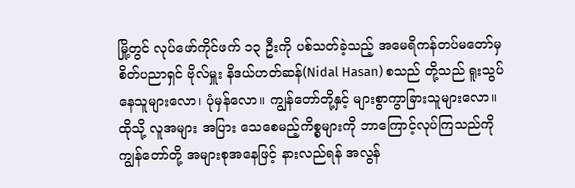မြို့တွင် လုပ်ဖော်ကိုင်ဖက် ၁၃ ဦးကို ပစ်သတ်ခဲ့သည့် အမေရိကန်တပ်မတော်မှ စိတ်ပညာရှင် ဗိုလ်မှူး နိဒယ်ဟတ်ဆန်(Nidal Hasan) စသည် တို့သည် ရူးသွပ်နေသူများလော၊ ပုံမှန်လော။ ကျွန်တော်တို့နှင့် များစွာကွာခြားသူများလော။ ထိုသို့ လူအများ အပြား သေစေမည့်ကိစ္စများကို ဘာကြောင့်လုပ်ကြသည်ကို ကျွန်တော်တို့ အများစုအနေဖြင့် နားလည်ရန် အလွန်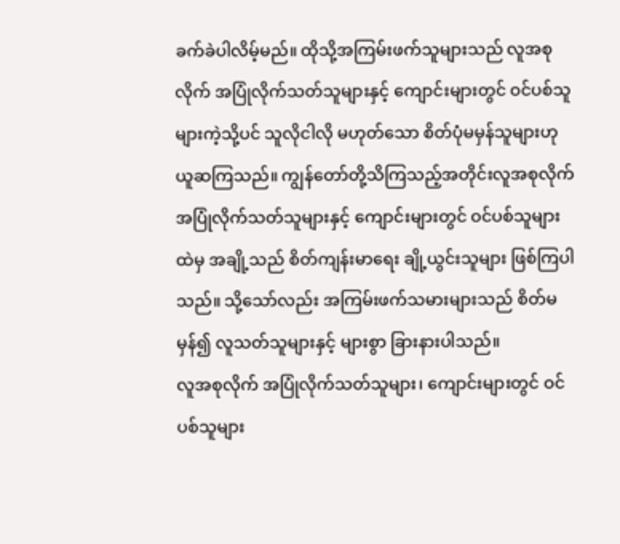ခက်ခဲပါလိမ့်မည်။ ထိုသို့အကြမ်းဖက်သူများသည် လူအစုလိုက် အပြုံလိုက်သတ်သူများနှင့် ကျောင်းများတွင် ဝင်ပစ်သူများကဲ့သို့ပင် သူလိုငါလို မဟုတ်သော စိတ်ပုံမမှန်သူများဟု ယူဆကြသည်။ ကျွန်တော်တို့သိကြသည့်အတိုင်းလူအစုလိုက် အပြုံလိုက်သတ်သူများနှင့် ကျောင်းများတွင် ဝင်ပစ်သူများထဲမှ အချို့သည် စိတ်ကျန်းမာရေး ချို့ယွင်းသူများ ဖြစ်ကြပါသည်။ သို့သော်လည်း အကြမ်းဖက်သမားများသည် စိတ်မမှန်၍ လူသတ်သူများနှင့် များစွာ ခြားနားပါသည်။
လူအစုလိုက် အပြုံလိုက်သတ်သူများ၊ ကျောင်းများတွင် ဝင်ပစ်သူများ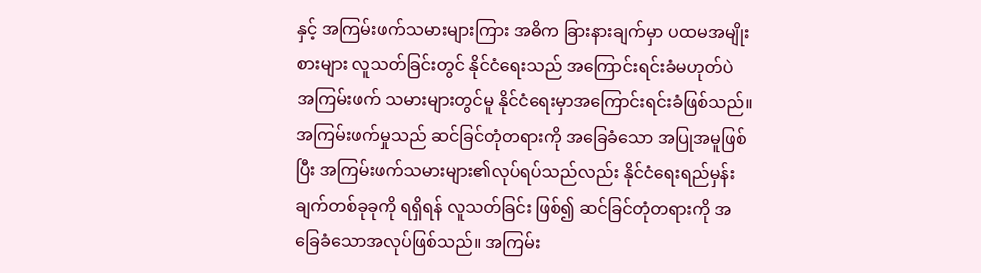နှင့် အကြမ်းဖက်သမားများကြား အဓိက ခြားနားချက်မှာ ပထမအမျိုးစားများ လူသတ်ခြင်းတွင် နိုင်ငံရေးသည် အကြောင်းရင်းခံမဟုတ်ပဲ အကြမ်းဖက် သမားများတွင်မူ နိုင်ငံရေးမှာအကြောင်းရင်းခံဖြစ်သည်။ အကြမ်းဖက်မှုသည် ဆင်ခြင်တုံတရားကို အခြေခံသော အပြုအမူဖြစ်ပြီး အကြမ်းဖက်သမားများ၏လုပ်ရပ်သည်လည်း နိုင်ငံရေးရည်မှန်းချက်တစ်ခုခုကို ရရှိရန် လူသတ်ခြင်း ဖြစ်၍ ဆင်ခြင်တုံတရားကို အခြေခံသောအလုပ်ဖြစ်သည်။ အကြမ်း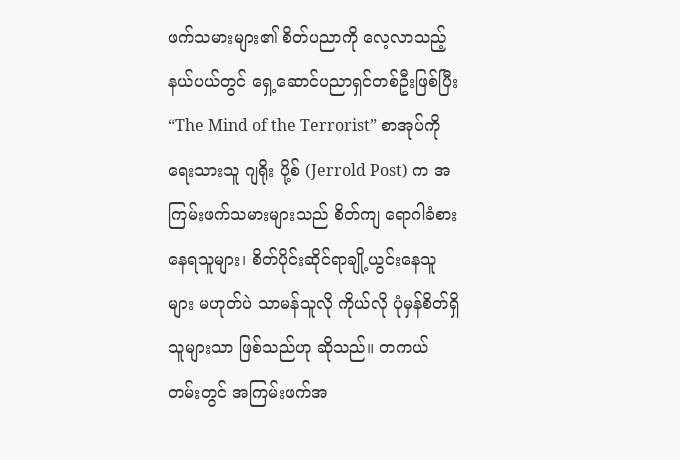ဖက်သမားများ၏ စိတ်ပညာကို လေ့လာသည့်နယ်ပယ်တွင် ရှေ့ဆောင်ပညာရှင်တစ်ဦးဖြစ်ပြီး “The Mind of the Terrorist” စာအုပ်ကို ရေးသားသူ ဂျရိုး ပို့စ် (Jerrold Post) က အကြမ်းဖက်သမားများသည် စိတ်ကျ ရောဂါခံစား နေရသူများ၊ စိတ်ပိုင်းဆိုင်ရာချို့ယွင်းနေသူများ မဟုတ်ပဲ သာမန်သူလို ကိုယ်လို ပုံမှန်စိတ်ရှိသူများသာ ဖြစ်သည်ဟု ဆိုသည်။ တကယ်တမ်းတွင် အကြမ်းဖက်အ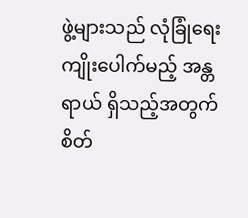ဖွဲ့များသည် လုံခြုံရေးကျိုးပေါက်မည့် အန္တရာယ် ရှိသည့်အတွက် စိတ်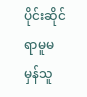ပိုင်းဆိုင်ရာမူမမှန်သူ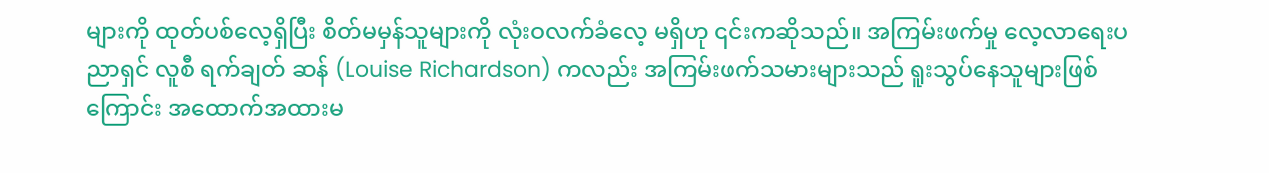များကို ထုတ်ပစ်လေ့ရှိပြီး စိတ်မမှန်သူများကို လုံးဝလက်ခံလေ့ မရှိဟု ၎င်းကဆိုသည်။ အကြမ်းဖက်မှု လေ့လာရေးပညာရှင် လူစီ ရက်ချတ် ဆန် (Louise Richardson) ကလည်း အကြမ်းဖက်သမားများသည် ရူးသွပ်နေသူများဖြစ်ကြောင်း အထောက်အထားမ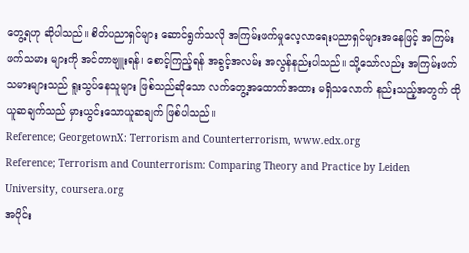တွေ့ရဟု ဆိုပါသည်။ စိတ်ပညာရှင်များ ဆောင်ရွက်သလို အကြမ်းဖက်မှုလေ့လာရေးပညာရှင်များအနေဖြင့် အကြမ်းဖက်သမား များကို အင်တာဗျူးရန်၊ စောင့်ကြည့်ရန် အခွင့်အလမ်း အလွန်နည်းပါသည်။ သို့သော်လည်း အကြမ်းဖက် သမားများသည် ရူးသွပ်နေသူများ ဖြစ်သည်ဆိုသော လက်တွေ့အထောက်အထား မရှိသလောက် နည်းသည့်အတွက် ထိုယူဆချက်သည် မှားယွင်းသောယူဆချက် ဖြစ်ပါသည်။
Reference; GeorgetownX: Terrorism and Counterterrorism, www.edx.org
Reference; Terrorism and Counterrorism: Comparing Theory and Practice by Leiden University, coursera.org
အပိုင်း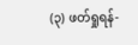(၃) ဖတ်ရှုရန်-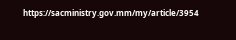https://sacministry.gov.mm/my/article/3954